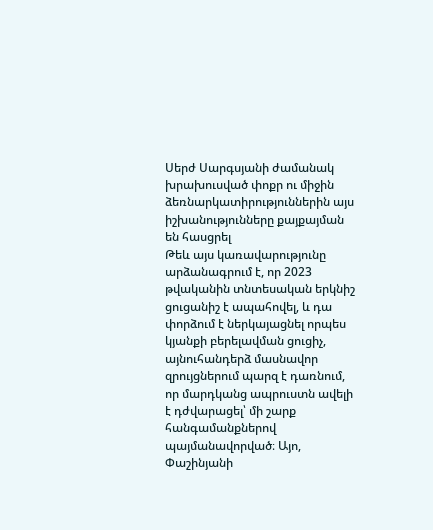Սերժ Սարգսյանի ժամանակ խրախուսված փոքր ու միջին ձեռնարկատիրություններին այս իշխանությունները քայքայման են հասցրել
Թեև այս կառավարությունը արձանագրում է, որ 2023 թվականին տնտեսական երկնիշ ցուցանիշ է ապահովել, և դա փորձում է ներկայացնել որպես կյանքի բերելավման ցուցիչ, այնուհանդերձ մասնավոր զրույցներում պարզ է դառնում, որ մարդկանց ապրուստն ավելի է դժվարացել՝ մի շարք հանգամանքներով պայմանավորված։ Այո, Փաշինյանի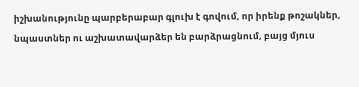իշխանությունը պարբերաբար գլուխ է գովում, որ իրենք թոշակներ, նպաստներ ու աշխատավարձեր են բարձրացնում, բայց մյուս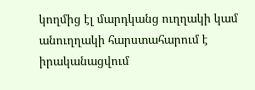կողմից էլ մարդկանց ուղղակի կամ անուղղակի հարստահարում է իրականացվում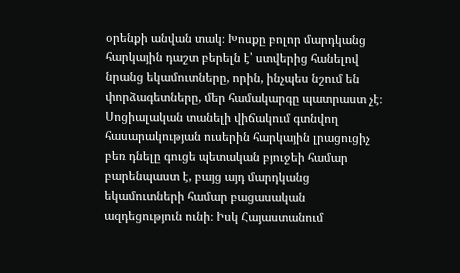օրենքի անվան տակ։ Խոսքը բոլոր մարդկանց հարկային դաշտ բերելն է՝ ստվերից հանելով նրանց եկամուտները, որին, ինչպես նշում են փորձագետները, մեր համակարգը պատրաստ չէ։ Սոցիալական տանելի վիճակում գտնվող հասարակության ուսերին հարկային լրացուցիչ բեռ դնելը գուցե պետական բյուջեի համար բարենպաստ է, բայց այդ մարդկանց եկամուտների համար բացասական ազդեցություն ունի։ Իսկ Հայաստանում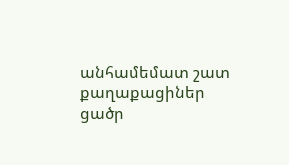անհամեմատ շատ քաղաքացիներ ցածր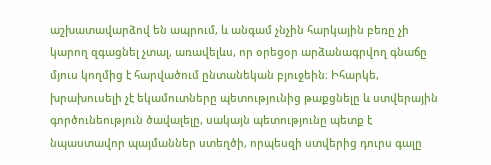աշխատավարձով են ապրում, և անգամ չնչին հարկային բեռը չի կարող զգացնել չտալ, առավելևս, որ օրեցօր արձանագրվող գնաճը մյուս կողմից է հարվածում ընտանեկան բյուջեին։ Իհարկե, խրախուսելի չէ եկամուտները պետությունից թաքցնելը և ստվերային գործունեություն ծավալելը, սակայն պետությունը պետք է նպաստավոր պայմաններ ստեղծի, որպեսզի ստվերից դուրս գալը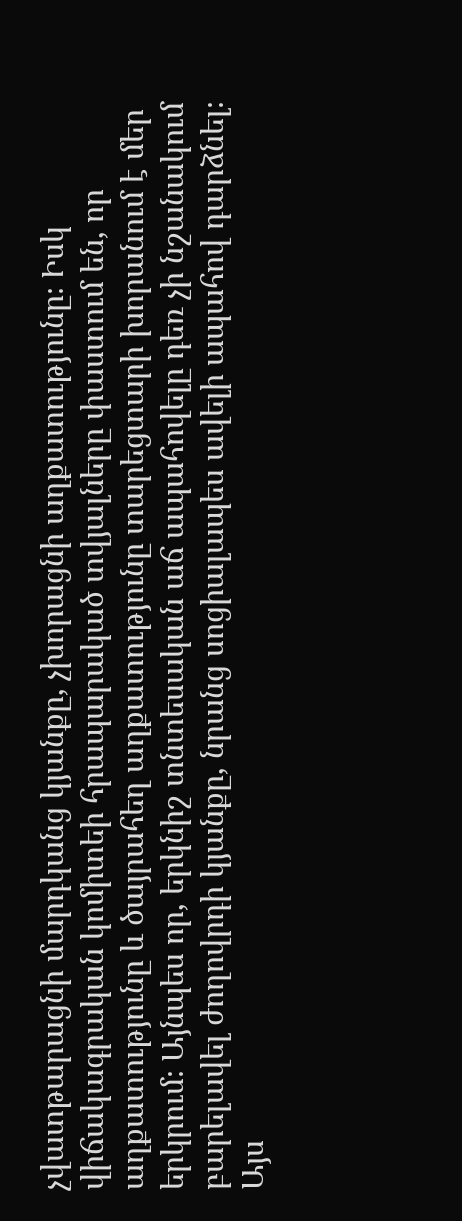չվատթարացնի մարդկանց կյանքը, չխորացնի աղքատությունը։ Իսկ վիճակագրական կոմիտեի հրապարակած տվյալները փաստում են, որ աղքատությունը և ծայրահեղ աղքատությունը տարեցտարի խորանում է մեր երկրում։ Այնպես որ, երկնիշ տնտեսական աճ ապահովելը դեռ չի նշանակում բարելավել ժողովրդի կյանքը, նրանց սոցիալապես ավելի ապահով դարձնել։
Այս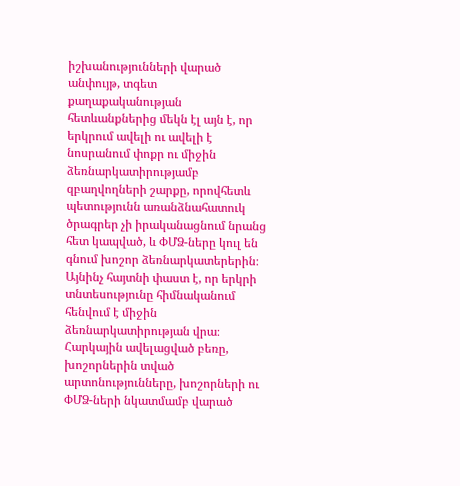իշխանությունների վարած անփույթ, տգետ քաղաքականության հետևանքներից մեկն էլ այն է, որ երկրում ավելի ու ավելի է նոսրանում փոքր ու միջին ձեռնարկատիրությամբ զբաղվողների շարքը, որովհետև պետությունն առանձնահատուկ ծրագրեր չի իրականացնում նրանց հետ կապված, և ՓՄՁ-ները կուլ են գնում խոշոր ձեռնարկատերերին։ Այնինչ հայտնի փաստ է, որ երկրի տնտեսությունը հիմնականում հենվում է միջին ձեռնարկատիրության վրա։ Հարկային ավելացված բեռը, խոշորներին տված արտոնությունները, խոշորների ու ՓՄՁ-ների նկատմամբ վարած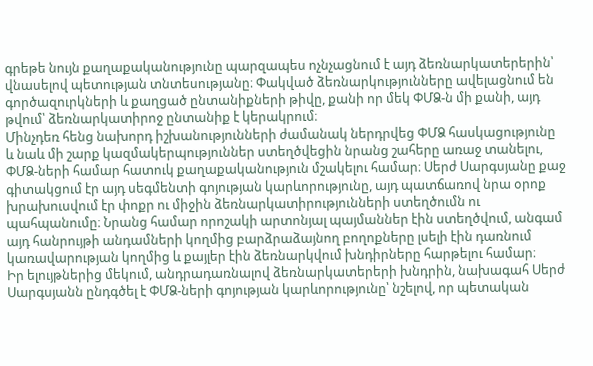գրեթե նույն քաղաքականությունը պարզապես ոչնչացնում է այդ ձեռնարկատերերին՝ վնասելով պետության տնտեսությանը։ Փակված ձեռնարկությունները ավելացնում են գործազուրկների և քաղցած ընտանիքների թիվը, քանի որ մեկ ՓՄՁ-ն մի քանի, այդ թվում՝ ձեռնարկատիրոջ ընտանիք է կերակրում։
Մինչդեռ հենց նախորդ իշխանությունների ժամանակ ներդրվեց ՓՄՁ հասկացությունը և նաև մի շարք կազմակերպություններ ստեղծվեցին նրանց շահերը առաջ տանելու, ՓՄՁ-ների համար հատուկ քաղաքականություն մշակելու համար։ Սերժ Սարգսյանը քաջ գիտակցում էր այդ սեգմենտի գոյության կարևորությունը, այդ պատճառով նրա օրոք խրախուսվում էր փոքր ու միջին ձեռնարկատիրությունների ստեղծումն ու պահպանումը։ Նրանց համար որոշակի արտոնյալ պայմաններ էին ստեղծվում, անգամ այդ հանրույթի անդամների կողմից բարձրաձայնող բողոքները լսելի էին դառնում կառավարության կողմից և քայլեր էին ձեռնարկվում խնդիրները հարթելու համար։
Իր ելույթներից մեկում, անդրադառնալով ձեռնարկատերերի խնդրին, նախագահ Սերժ Սարգսյանն ընդգծել է ՓՄՁ-ների գոյության կարևորությունը՝ նշելով, որ պետական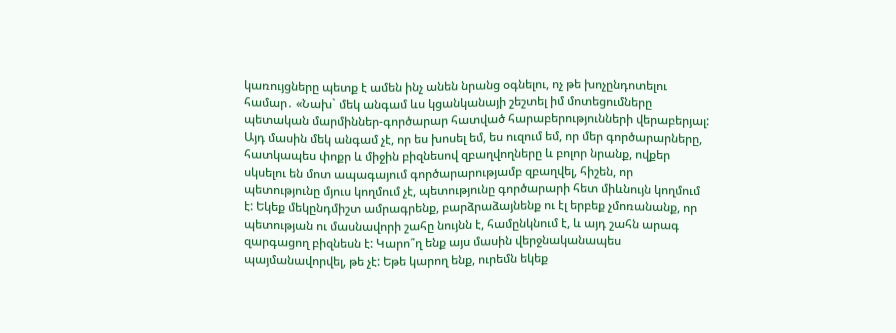կառույցները պետք է ամեն ինչ անեն նրանց օգնելու, ոչ թե խոչընդոտելու համար․ «Նախ` մեկ անգամ ևս կցանկանայի շեշտել իմ մոտեցումները պետական մարմիններ-գործարար հատված հարաբերությունների վերաբերյալ: Այդ մասին մեկ անգամ չէ, որ ես խոսել եմ, ես ուզում եմ, որ մեր գործարարները, հատկապես փոքր և միջին բիզնեսով զբաղվողները և բոլոր նրանք, ովքեր սկսելու են մոտ ապագայում գործարարությամբ զբաղվել, հիշեն, որ պետությունը մյուս կողմում չէ, պետությունը գործարարի հետ միևնույն կողմում է: Եկեք մեկընդմիշտ ամրագրենք, բարձրաձայնենք ու էլ երբեք չմոռանանք, որ պետության ու մասնավորի շահը նույնն է, համընկնում է, և այդ շահն արագ զարգացող բիզնեսն է: Կարո՞ղ ենք այս մասին վերջնականապես պայմանավորվել, թե չէ: Եթե կարող ենք, ուրեմն եկեք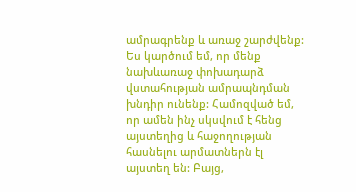ամրագրենք և առաջ շարժվենք:
Ես կարծում եմ, որ մենք նախևառաջ փոխադարձ վստահության ամրապնդման խնդիր ունենք: Համոզված եմ, որ ամեն ինչ սկսվում է հենց այստեղից և հաջողության հասնելու արմատներն էլ այստեղ են: Բայց,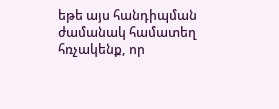եթե այս հանդիպման ժամանակ համատեղ հռչակենք, որ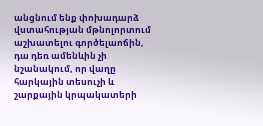անցնում ենք փոխադարձ վստահության մթնոլորտում աշխատելու գործելաոճին, դա դեռ ամենևին չի նշանակում, որ վաղը հարկային տեսուչի և շարքային կրպակատերի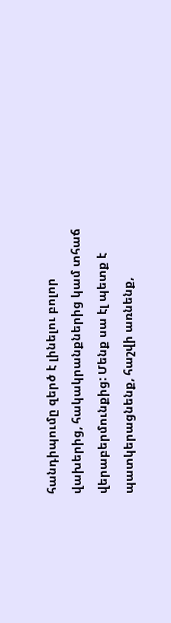հանդիպումը զերծ է լինելու բոլոր վախերից, հակակրանքներից կամ տհաճ վերաբերմունքից: Մենք սա էլ պետք է պատկերացնենք, հաշվի առնենք,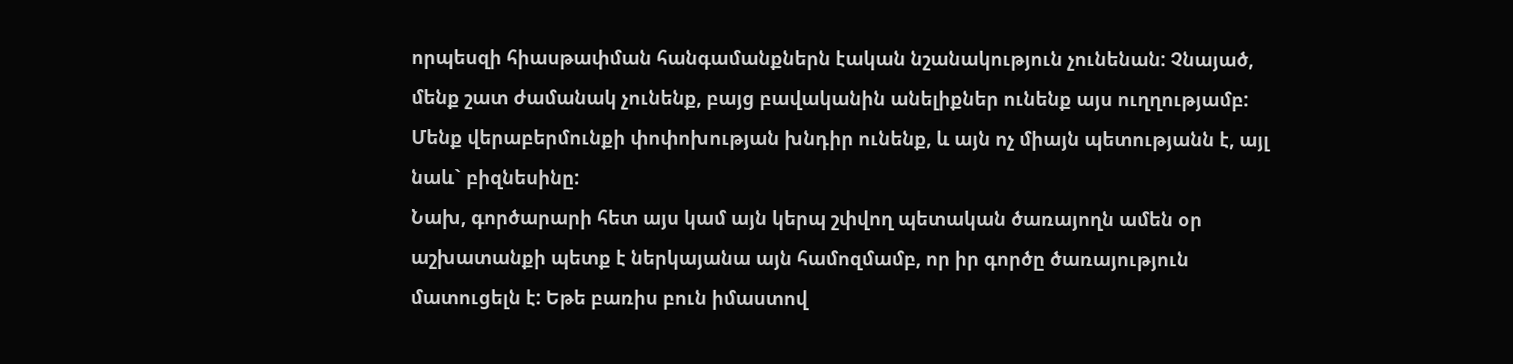որպեսզի հիասթափման հանգամանքներն էական նշանակություն չունենան: Չնայած, մենք շատ ժամանակ չունենք, բայց բավականին անելիքներ ունենք այս ուղղությամբ: Մենք վերաբերմունքի փոփոխության խնդիր ունենք, և այն ոչ միայն պետությանն է, այլ նաև` բիզնեսինը:
Նախ, գործարարի հետ այս կամ այն կերպ շփվող պետական ծառայողն ամեն օր աշխատանքի պետք է ներկայանա այն համոզմամբ, որ իր գործը ծառայություն մատուցելն է: Եթե բառիս բուն իմաստով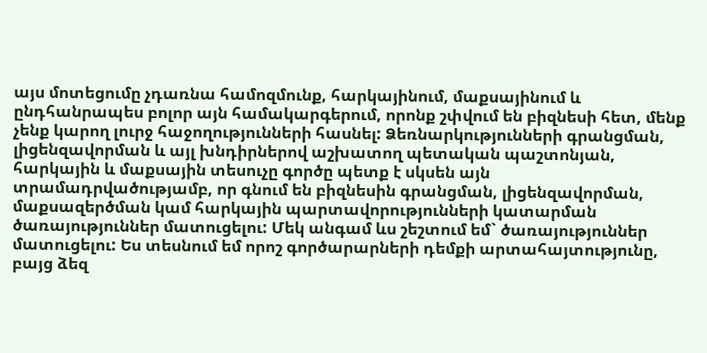այս մոտեցումը չդառնա համոզմունք, հարկայինում, մաքսայինում և ընդհանրապես բոլոր այն համակարգերում, որոնք շփվում են բիզնեսի հետ, մենք չենք կարող լուրջ հաջողությունների հասնել: Ձեռնարկությունների գրանցման, լիցենզավորման և այլ խնդիրներով աշխատող պետական պաշտոնյան, հարկային և մաքսային տեսուչը գործը պետք է սկսեն այն տրամադրվածությամբ, որ գնում են բիզնեսին գրանցման, լիցենզավորման, մաքսազերծման կամ հարկային պարտավորությունների կատարման ծառայություններ մատուցելու: Մեկ անգամ ևս շեշտում եմ` ծառայություններ մատուցելու: Ես տեսնում եմ որոշ գործարարների դեմքի արտահայտությունը, բայց ձեզ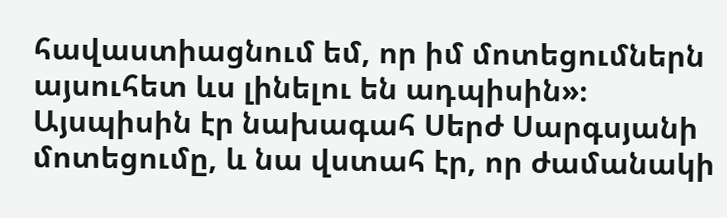հավաստիացնում եմ, որ իմ մոտեցումներն այսուհետ ևս լինելու են ադպիսին»։
Այսպիսին էր նախագահ Սերժ Սարգսյանի մոտեցումը, և նա վստահ էր, որ ժամանակի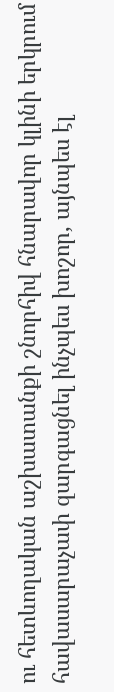ու հետևողական աշխատանքի շնորհիվ հնարավոր կլինի երկրում հավասարաչափ զարգացնել ինչպես խոշոր, այնպես էլ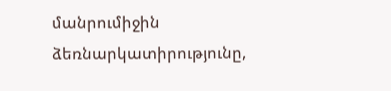մանրումիջին ձեռնարկատիրությունը,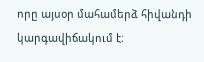որը այսօր մահամերձ հիվանդի կարգավիճակում է։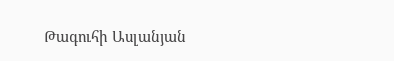Թագուհի Ասլանյան